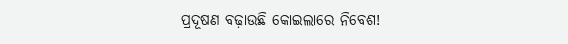ପ୍ରଦୂଷଣ ବଢ଼ାଉଛି କୋଇଲାରେ ନିବେଶ!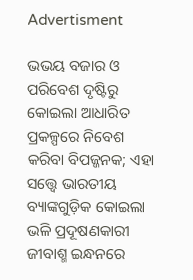Advertisment

ଭଭୟ ବଜାର ଓ ପରିବେଶ ଦୃଷ୍ଟିରୁ କୋଇଲା ଆଧାରିତ ପ୍ରକଳ୍ପରେ ନିବେଶ କରିବା ବିପଜ୍ଜନକ; ଏହା ସତ୍ତ୍ବେ ଭାରତୀୟ ବ୍ୟାଙ୍କଗୁଡ଼ିକ କୋଇଲା ଭଳି ପ୍ରଦୂଷଣକାରୀ ଜୀବାଶ୍ମ ଇନ୍ଧନରେ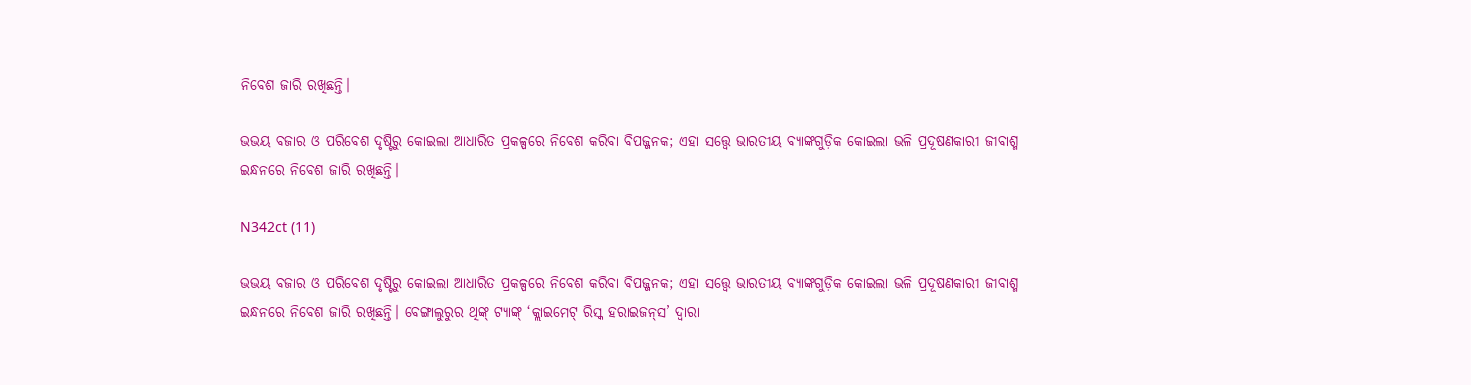ନିବେଶ ଜାରି ରଖିଛନ୍ତି।

ଭଭୟ ବଜାର ଓ ପରିବେଶ ଦୃଷ୍ଟିରୁ କୋଇଲା ଆଧାରିତ ପ୍ରକଳ୍ପରେ ନିବେଶ କରିବା ବିପଜ୍ଜନକ; ଏହା ସତ୍ତ୍ବେ ଭାରତୀୟ ବ୍ୟାଙ୍କଗୁଡ଼ିକ କୋଇଲା ଭଳି ପ୍ରଦୂଷଣକାରୀ ଜୀବାଶ୍ମ ଇନ୍ଧନରେ ନିବେଶ ଜାରି ରଖିଛନ୍ତି।

N342ct (11)

ଭଭୟ ବଜାର ଓ ପରିବେଶ ଦୃଷ୍ଟିରୁ କୋଇଲା ଆଧାରିତ ପ୍ରକଳ୍ପରେ ନିବେଶ କରିବା ବିପଜ୍ଜନକ; ଏହା ସତ୍ତ୍ବେ ଭାରତୀୟ ବ୍ୟାଙ୍କଗୁଡ଼ିକ କୋଇଲା ଭଳି ପ୍ରଦୂଷଣକାରୀ ଜୀବାଶ୍ମ ଇନ୍ଧନରେ ନିବେଶ ଜାରି ରଖିଛନ୍ତି। ବେଙ୍ଗାଲୁରୁର ଥିଙ୍କ୍ ଟ୍ୟାଙ୍କ୍ ‘କ୍ଲାଇମେଟ୍‌ ରିସ୍କ ହରାଇଜନ୍‌ସ’ ଦ୍ବାରା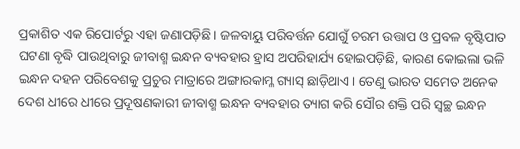ପ୍ରକାଶିତ ଏକ ରିପୋର୍ଟରୁ ଏହା ଜଣାପଡ଼ିଛି। ଜଳବାୟୁ ପରିବର୍ତ୍ତନ ଯୋଗୁଁ ଚରମ ଉତ୍ତାପ ଓ ପ୍ରବଳ ବୃଷ୍ଟିପାତ ଘଟଣା ବୃଦ୍ଧି ପାଉଥିବାରୁ ଜୀବାଶ୍ମ ଇନ୍ଧନ ବ୍ୟବହାର ହ୍ରାସ ଅପରିହାର୍ଯ୍ୟ ହୋଇପଡ଼ିଛି, କାରଣ କୋଇଲା ଭଳି ଇନ୍ଧନ ଦହନ ପରିବେଶକୁ ପ୍ରଚୁର ମାତ୍ରାରେ ଅଙ୍ଗାରକାମ୍ଳ ଗ୍ୟାସ୍‌ ଛାଡ଼ିଥାଏ। ତେଣୁ ଭାରତ ସମେତ ଅନେକ ଦେଶ ଧୀରେ ଧୀରେ ପ୍ରଦୂଷଣକାରୀ ଜୀବାଶ୍ମ ଇନ୍ଧନ ବ୍ୟବହାର ତ୍ୟାଗ କରି ସୌର ଶକ୍ତି ପରି ସ୍ବଚ୍ଛ ଇନ୍ଧନ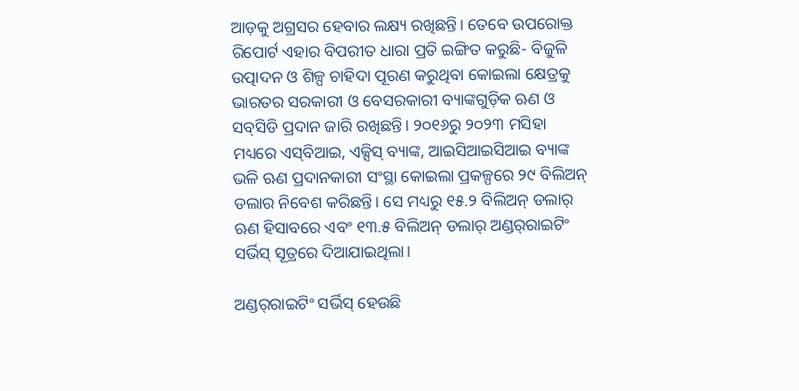ଆଡ଼କୁ ଅଗ୍ରସର ହେବାର ଲକ୍ଷ୍ୟ ରଖିଛନ୍ତି। ତେବେ ଉପରୋକ୍ତ ରିପୋର୍ଟ ଏହାର ବିପରୀତ ଧାରା ପ୍ରତି ଇଙ୍ଗିତ କରୁଛି- ବିଜୁଳି ଉତ୍ପାଦନ ଓ ଶିଳ୍ପ ଚାହିଦା ପୂରଣ କରୁଥିବା କୋଇଲା କ୍ଷେତ୍ରକୁ ଭାରତର ସରକାରୀ ଓ ବେସରକାରୀ ବ୍ୟାଙ୍କଗୁଡ଼ିକ ଋଣ ଓ ସବ୍‌ସିଡି ପ୍ରଦାନ ଜାରି ରଖିଛନ୍ତି। ୨୦୧୬ରୁ ୨୦୨୩ ମସିହା ମଧ୍ୟରେ ଏସ୍‌ବିଆଇ, ଏକ୍ସିସ୍‌ ବ୍ୟାଙ୍କ, ଆଇସିଆଇସିଆଇ ବ୍ୟାଙ୍କ ଭଳି ଋଣ ପ୍ରଦାନକାରୀ ସଂସ୍ଥା କୋଇଲା ପ୍ରକଳ୍ପରେ ୨୯ ବିଲିଅନ୍ ଡଲାର ନିବେଶ କରିଛନ୍ତି। ସେ ମଧ୍ୟରୁ ୧୫.୨ ବିଲିଅନ୍ ଡଲାର୍‌ ଋଣ ହିସାବରେ ଏବଂ ୧୩.୫ ବିଲିଅନ୍ ଡଲାର୍‌ ଅଣ୍ଡର୍‌ରାଇଟିଂ ସର୍ଭିସ୍‌ ସୂତ୍ରରେ ଦିଆଯାଇଥିଲା।

ଅଣ୍ଡର୍‌ରାଇଟିଂ ସର୍ଭିସ୍‌ ହେଉଛି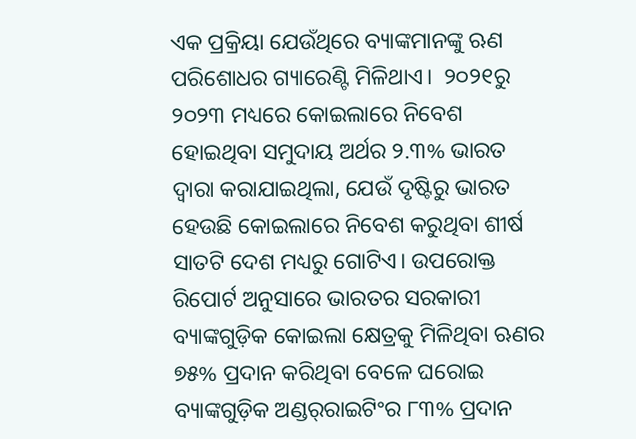ଏକ ପ୍ରକ୍ରିୟା ଯେଉଁଥିରେ ବ୍ୟାଙ୍କମାନଙ୍କୁ ଋଣ ପରିଶୋଧର ଗ୍ୟାରେଣ୍ଟି ମିଳିଥାଏ।  ୨୦୨୧ରୁ ୨୦୨୩ ମଧ୍ୟରେ କୋଇଲାରେ ନିବେଶ ହୋଇଥିବା ସମୁଦାୟ ଅର୍ଥର ୨.୩% ଭାରତ ଦ୍ବାରା କରାଯାଇଥିଲା, ଯେଉଁ ଦୃଷ୍ଟିରୁ ଭାରତ ହେଉଛି କୋଇଲାରେ ନିବେଶ କରୁଥିବା ଶୀର୍ଷ ସାତଟି ଦେଶ ମଧ୍ୟରୁ ଗୋଟିଏ। ଉପରୋକ୍ତ ରିପୋର୍ଟ ଅନୁସାରେ ଭାରତର ସରକାରୀ ବ୍ୟାଙ୍କଗୁଡ଼ିକ କୋଇଲା କ୍ଷେତ୍ରକୁ ମିଳିଥିବା ଋଣର ୭୫% ପ୍ରଦାନ କରିଥିବା ବେଳେ ଘରୋଇ ବ୍ୟାଙ୍କଗୁଡ଼ିକ ଅଣ୍ଡର୍‌ରାଇଟିଂର ୮୩% ପ୍ରଦାନ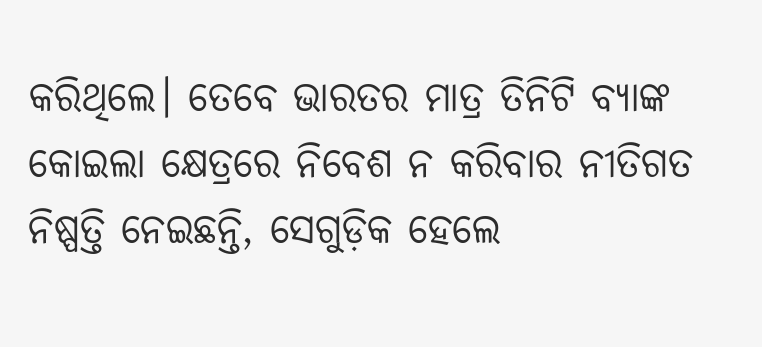କରିଥିଲେ। ତେବେ ଭାରତର ମାତ୍ର ତିନିଟି ବ୍ୟାଙ୍କ କୋଇଲା କ୍ଷେତ୍ରରେ ନିବେଶ ନ କରିବାର ନୀତିଗତ ନିଷ୍ପତ୍ତି ନେଇଛନ୍ତି, ସେଗୁଡ଼ିକ ହେଲେ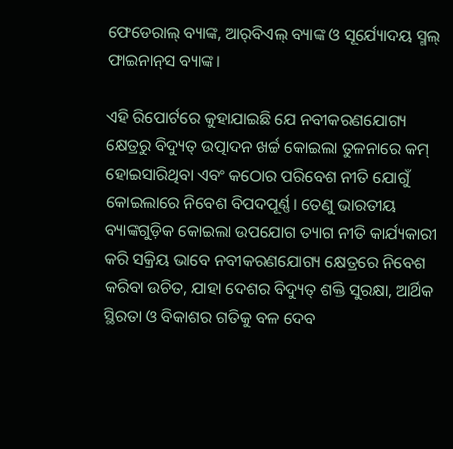ଫେଡେରାଲ୍‌ ବ୍ୟାଙ୍କ, ଆର୍‌ବିଏଲ୍‌ ବ୍ୟାଙ୍କ ଓ ସୂର୍ଯ୍ୟୋଦୟ ସ୍ମଲ୍‌ ଫାଇନାନ୍‌ସ ବ୍ୟାଙ୍କ।

ଏହି ରିପୋର୍ଟରେ କୁହାଯାଇଛି ଯେ ନବୀକରଣଯୋଗ୍ୟ କ୍ଷେତ୍ରରୁ ବିଦ୍ୟୁତ୍‌ ଉତ୍ପାଦନ ଖର୍ଚ୍ଚ କୋଇଲା ତୁଳନାରେ କମ୍ ହୋଇସାରିଥିବା ଏବଂ କଠୋର ପରିବେଶ ନୀତି ଯୋଗୁଁ କୋଇଲାରେ ନିବେଶ ବିପଦପୂର୍ଣ୍ଣ। ତେଣୁ ଭାରତୀୟ ବ୍ୟାଙ୍କଗୁଡ଼ିକ କୋଇଲା ଉପଯୋଗ ତ୍ୟାଗ ନୀତି କାର୍ଯ୍ୟକାରୀ କରି ସକ୍ରିୟ ଭାବେ ନବୀକରଣଯୋଗ୍ୟ କ୍ଷେତ୍ରରେ ନିବେଶ କରିବା ଉଚିତ, ଯାହା ଦେଶର ବିଦ୍ୟୁତ୍‌ ଶକ୍ତି ସୁରକ୍ଷା, ଆର୍ଥିକ ସ୍ଥିରତା ଓ ବିକାଶର ଗତିକୁ ବଳ ଦେବ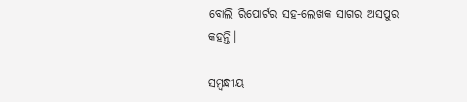ବୋଲି ରିପୋର୍ଟର ସହ-ଲେଖକ ସାଗର ଅସପୁର କହନ୍ତି।

ସମ୍ବନ୍ଧୀୟ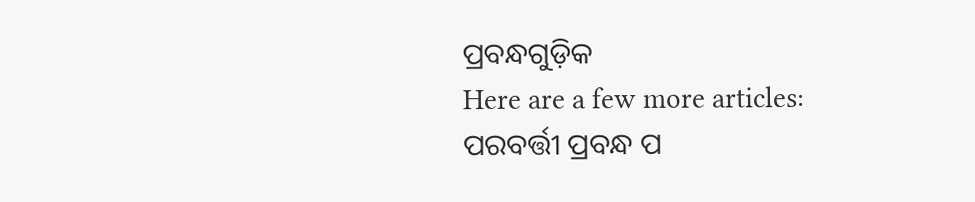ପ୍ରବନ୍ଧଗୁଡ଼ିକ
Here are a few more articles:
ପରବର୍ତ୍ତୀ ପ୍ରବନ୍ଧ ପ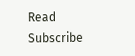Read
Subscribe